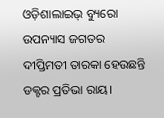ଓଡ଼ିଶାଲାଇଭ୍ ବ୍ୟୁରୋ
ଉପନ୍ୟାସ ଜଗତର ଦୀପ୍ତିମତୀ ତାରକା ହେଉଛନ୍ତି ଡକ୍ଟର ପ୍ରତିଭା ରାୟ।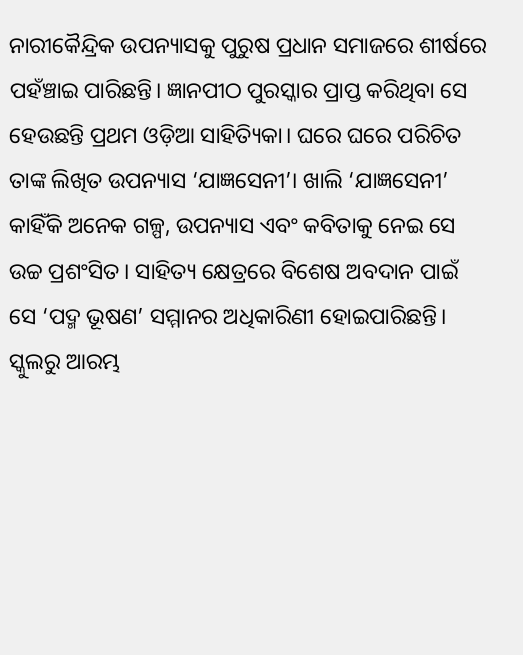ନାରୀକୈନ୍ଦ୍ରିକ ଉପନ୍ୟାସକୁ ପୁରୁଷ ପ୍ରଧାନ ସମାଜରେ ଶୀର୍ଷରେ ପହଁଞ୍ଚାଇ ପାରିଛନ୍ତି। ଜ୍ଞାନପୀଠ ପୁରସ୍କାର ପ୍ରାପ୍ତ କରିଥିବା ସେ ହେଉଛନ୍ତି ପ୍ରଥମ ଓଡ଼ିଆ ସାହିତ୍ୟିକା। ଘରେ ଘରେ ପରିଚିତ ତାଙ୍କ ଲିଖିତ ଉପନ୍ୟାସ ‘ଯାଜ୍ଞସେନୀ’। ଖାଲି ‘ଯାଜ୍ଞସେନୀ’ କାହିଁକି ଅନେକ ଗଳ୍ପ, ଉପନ୍ୟାସ ଏବଂ କବିତାକୁ ନେଇ ସେ ଉଚ୍ଚ ପ୍ରଶଂସିତ। ସାହିତ୍ୟ କ୍ଷେତ୍ରରେ ବିଶେଷ ଅବଦାନ ପାଇଁ ସେ ‘ପଦ୍ମ ଭୂଷଣ’ ସମ୍ମାନର ଅଧିକାରିଣୀ ହୋଇପାରିଛନ୍ତି।
ସ୍କୁଲରୁ ଆରମ୍ଭ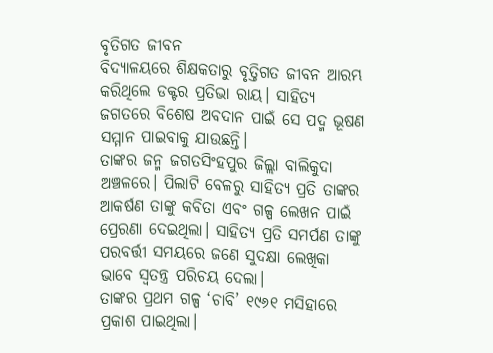ବୃତିଗତ ଜୀବନ
ବିଦ୍ୟାଳୟରେ ଶିକ୍ଷକତାରୁ ବୃତ୍ତିଗତ ଜୀବନ ଆରମ୍ଭ କରିଥିଲେ ଡକ୍ଟର ପ୍ରତିଭା ରାୟ। ସାହିତ୍ୟ ଜଗତରେ ବିଶେଷ ଅବଦାନ ପାଇଁ ସେ ପଦ୍ମ ଭୂଷଣ ସମ୍ମାନ ପାଇବାକୁ ଯାଉଛନ୍ତି।
ତାଙ୍କର ଜନ୍ମ ଜଗତସିଂହପୁର ଜିଲ୍ଲା ବାଲିକୁଦା ଅଞ୍ଚଳରେ। ପିଲାଟି ବେଳରୁ ସାହିତ୍ୟ ପ୍ରତି ତାଙ୍କର ଆକର୍ଷଣ ତାଙ୍କୁ କବିତା ଏବଂ ଗଳ୍ପ ଲେଖନ ପାଇଁ ପ୍ରେରଣା ଦେଇଥିଲା। ସାହିତ୍ୟ ପ୍ରତି ସମର୍ପଣ ତାଙ୍କୁ ପରବର୍ତ୍ତୀ ସମୟରେ ଜଣେ ସୁଦକ୍ଷା ଲେଖିକା ଭାବେ ସ୍ୱତନ୍ତ୍ର ପରିଚୟ ଦେଲା।
ତାଙ୍କର ପ୍ରଥମ ଗଳ୍ପ ‘ଚାବି’ ୧୯୬୧ ମସିହାରେ ପ୍ରକାଶ ପାଇଥିଲା।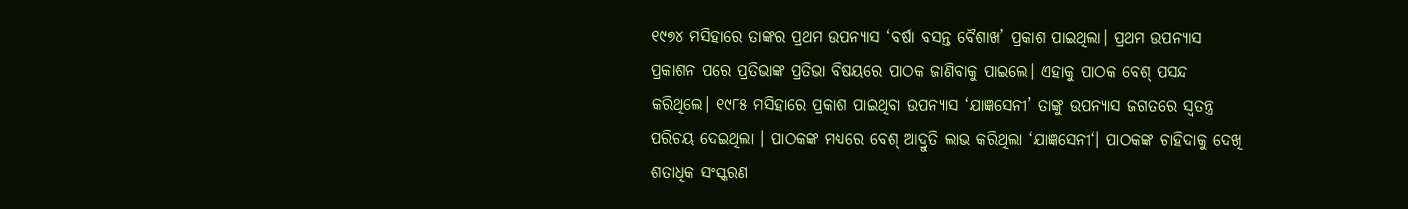୧୯୭୪ ମସିହାରେ ତାଙ୍କର ପ୍ରଥମ ଉପନ୍ୟାସ ‘ବର୍ଷା ବସନ୍ତ ବୈଶାଖ’ ପ୍ରକାଶ ପାଇଥିଲା। ପ୍ରଥମ ଉପନ୍ୟାସ ପ୍ରକାଶନ ପରେ ପ୍ରତିଭାଙ୍କ ପ୍ରତିଭା ବିଷୟରେ ପାଠକ ଜାଣିବାକୁ ପାଇଲେ। ଏହାକୁ ପାଠକ ବେଶ୍ ପସନ୍ଦ କରିଥିଲେ। ୧୯୮୫ ମସିହାରେ ପ୍ରକାଶ ପାଇଥିବା ଉପନ୍ୟାସ ‘ଯାଜ୍ଞସେନୀ’ ତାଙ୍କୁ ଉପନ୍ୟାସ ଜଗତରେ ସ୍ୱତନ୍ତ୍ର ପରିଚୟ ଦେଇଥିଲା । ପାଠକଙ୍କ ମଧ୍ୟରେ ବେଶ୍ ଆଦ୍ରୁତି ଲାଭ କରିଥିଲା ‘ଯାଜ୍ଞସେନୀ‘। ପାଠକଙ୍କ ଚାହିଦାକୁ ଦେଖି ଶତାଧିକ ସଂସ୍କରଣ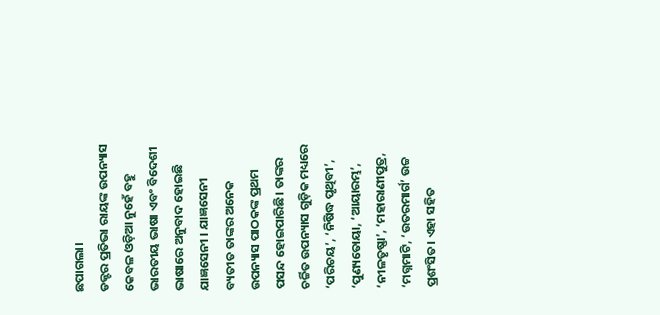ଛପାଗଲା।
ଡକ୍ଟର ପ୍ରତିଭା ରାୟଙ୍କ ଉପନ୍ୟାସ
କେବଳ ଓଡ଼ିଆ ନୁହେଁ ବହୁ ଭାରତୀୟ ଭାଷା ଏବଂ ବିଦେଶୀ ଭାଷାରେ ଅନୁବାଦ ହୋଇଛି ଯାଜ୍ଞସେନୀ । ଯାଜ୍ଞସେନୀ ବ୍ୟତୀତ ତାଙ୍କର ଅନେକ ଉପନ୍ୟାସ ପାଠକଙ୍କ ପ୍ରଥମ ପସନ୍ଦ ହୋଇପାରିଛି। ତାଙ୍କର ଚର୍ଚ୍ଚିତ ଉପନ୍ୟାସ ଗୁଡ଼ିକ ମଧ୍ୟରେ ‘ପରିଚୟ’, ‘ନିଷିଦ୍ଧ ପୃଥିବୀ’, ‘ପୁଣ୍ୟତୋୟା, ‘ଆୟାରମ୍ଭ’, ‘ନୀଳତୃଷ୍ଣା’, ‘ମହାରାଣୀପୁତ୍ର, ‘ମଗ୍ନମାଟି, ‘ଉତରମାର୍ଗ’ ଉଚ୍ଚ ପ୍ରଶଂସିତ। ଏହା ସହିତ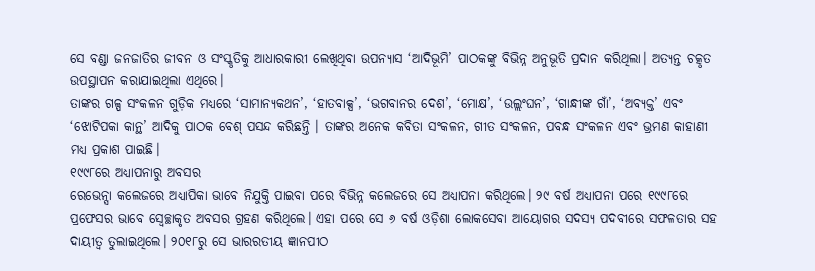ସେ ବଣ୍ଡା ଜନଜାତିର ଜୀବନ ଓ ସଂସ୍କୃତିକୁ ଆଧାରକାରୀ ଲେଖିଥିବା ଉପନ୍ୟାସ ‘ଆଦିଭୂମି’ ପାଠକଙ୍କୁ ବିଭିନ୍ନ ଅନୁଭୂତି ପ୍ରଦାନ କରିଥିଲା। ଅତ୍ୟନ୍ତ ଚତ୍କୃତ ଉପସ୍ଥାପନ କରାଯାଇଥିଲା ଏଥିରେ।
ତାଙ୍କର ଗଳ୍ପ ସଂକଳନ ଗୁଡ଼ିକ ମଧ୍ୟରେ ‘ସାମାନ୍ୟକଥନ’, ‘ହାତବାକ୍ସ’, ‘ଭଗବାନର ଦେଶ’, ‘ମୋକ୍ଷ’, ‘ଉଲ୍ଲଂଘନ’, ‘ଗାନ୍ଧୀଙ୍କ ଗାଁ’, ‘ଅବ୍ୟକ୍ତ’ ଏବଂ ‘ଝୋଟିପକା କାନ୍ଥ’ ଆଦିକୁ ପାଠକ ବେଶ୍ ପସନ୍ଦ କରିଛନ୍ତି । ତାଙ୍କର ଅନେକ କବିତା ସଂକଳନ, ଗୀତ ସଂକଳନ, ପବନ୍ଧ ସଂକଳନ ଏବଂ ଭ୍ରମଣ କାହାଣୀ ମଧ୍ୟ ପ୍ରକାଶ ପାଇଛି।
୧୯୯୮ରେ ଅଧ୍ୟାପନାରୁ ଅବସର
ରେଭେନ୍ସା କଲେଜରେ ଅଧ୍ୟାପିକା ଭାବେ ନିଯୁକ୍ତି ପାଇବା ପରେ ବିଭିନ୍ନ କଲେଜରେ ସେ ଅଧ୍ୟାପନା କରିଥିଲେ। ୨୯ ବର୍ଷ ଅଧ୍ୟାପନା ପରେ ୧୯୯୮ରେ ପ୍ରଫେସର ଭାବେ ସ୍ୱେଚ୍ଛାକୃତ ଅବସର ଗ୍ରହଣ କରିଥିଲେ। ଏହା ପରେ ସେ ୬ ବର୍ଷ ଓଡ଼ିଶା ଲୋକସେବା ଆୟୋଗର ସଦସ୍ୟ ପଦବୀରେ ସଫଳତାର ସହ ଦାୟୀତ୍ୱ ତୁଲାଇଥିଲେ। ୨୦୧୮ରୁ ସେ ଭାରରତୀୟ ଜ୍ଞାନପୀଠ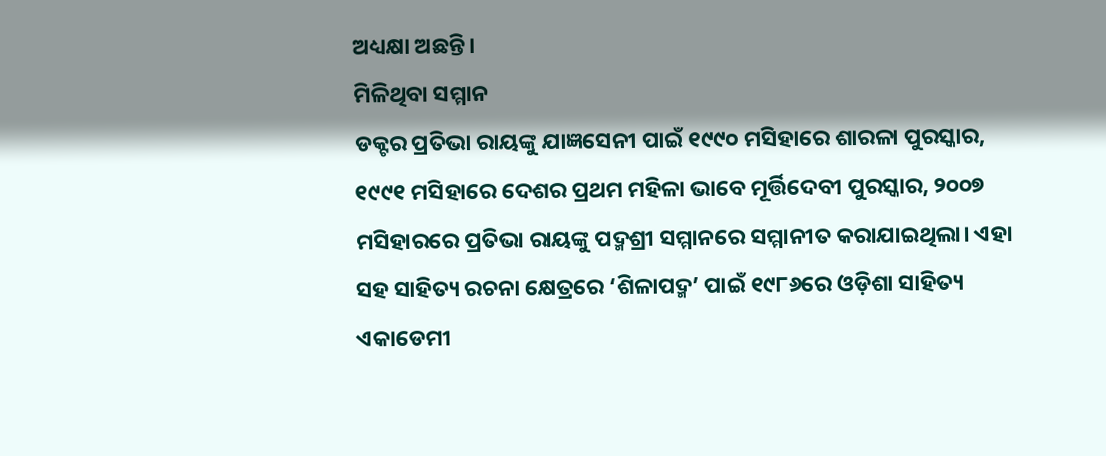ଅଧ୍ୟକ୍ଷା ଅଛନ୍ତି।
ମିଳିଥିବା ସମ୍ମାନ
ଡକ୍ଟର ପ୍ରତିଭା ରାୟଙ୍କୁ ଯାଜ୍ଞସେନୀ ପାଇଁ ୧୯୯୦ ମସିହାରେ ଶାରଳା ପୁରସ୍କାର, ୧୯୯୧ ମସିହାରେ ଦେଶର ପ୍ରଥମ ମହିଳା ଭାବେ ମୂର୍ତ୍ତିଦେବୀ ପୁରସ୍କାର, ୨୦୦୭ ମସିହାରରେ ପ୍ରତିଭା ରାୟଙ୍କୁ ପଦ୍ମଶ୍ରୀ ସମ୍ମାନରେ ସମ୍ମାନୀତ କରାଯାଇଥିଲା। ଏହା ସହ ସାହିତ୍ୟ ରଚନା କ୍ଷେତ୍ରରେ ‘ଶିଳାପଦ୍ମ’ ପାଇଁ ୧୯୮୬ରେ ଓଡ଼ିଶା ସାହିତ୍ୟ ଏକାଡେମୀ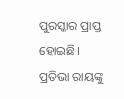ପୁରସ୍କାର ପ୍ରାପ୍ତ ହୋଇଛି।
ପ୍ରତିଭା ରାୟଙ୍କୁ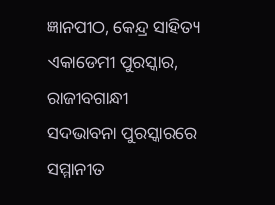ଜ୍ଞାନପୀଠ, କେନ୍ଦ୍ର ସାହିତ୍ୟ ଏକାଡେମୀ ପୁରସ୍କାର, ରାଜୀବଗାନ୍ଧୀ ସଦଭାବନା ପୁରସ୍କାରରେ ସମ୍ମାନୀତ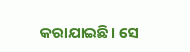କରାଯାଇଛି। ସେ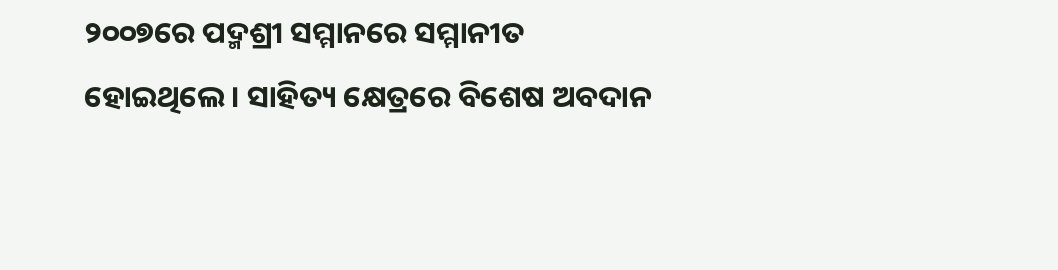୨୦୦୭ରେ ପଦ୍ମଶ୍ରୀ ସମ୍ମାନରେ ସମ୍ମାନୀତ ହୋଇଥିଲେ। ସାହିତ୍ୟ କ୍ଷେତ୍ରରେ ବିଶେଷ ଅବଦାନ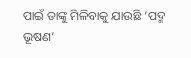ପାଇଁ ତାଙ୍କୁ ମିଳିବାକୁ ଯାଉଛି ‘ପଦ୍ମ ଭୂଷଣ’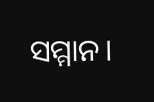ସମ୍ମାନ।